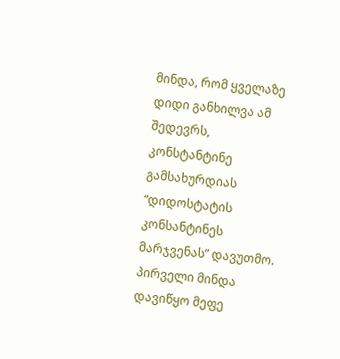მინდა, რომ ყველაზე დიდი განხილვა ამ შედევრს, კონსტანტინე გამსახურდიას “დიდოსტატის კონსანტინეს მარჯვენას” დავუთმო.
პირველი მინდა დავიწყო მეფე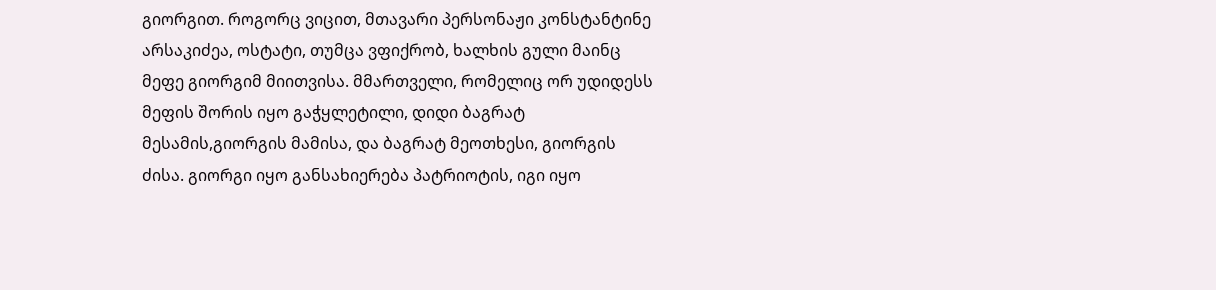გიორგით. როგორც ვიცით, მთავარი პერსონაჟი კონსტანტინე არსაკიძეა, ოსტატი, თუმცა ვფიქრობ, ხალხის გული მაინც მეფე გიორგიმ მიითვისა. მმართველი, რომელიც ორ უდიდესს მეფის შორის იყო გაჭყლეტილი, დიდი ბაგრატ მესამის,გიორგის მამისა, და ბაგრატ მეოთხესი, გიორგის ძისა. გიორგი იყო განსახიერება პატრიოტის, იგი იყო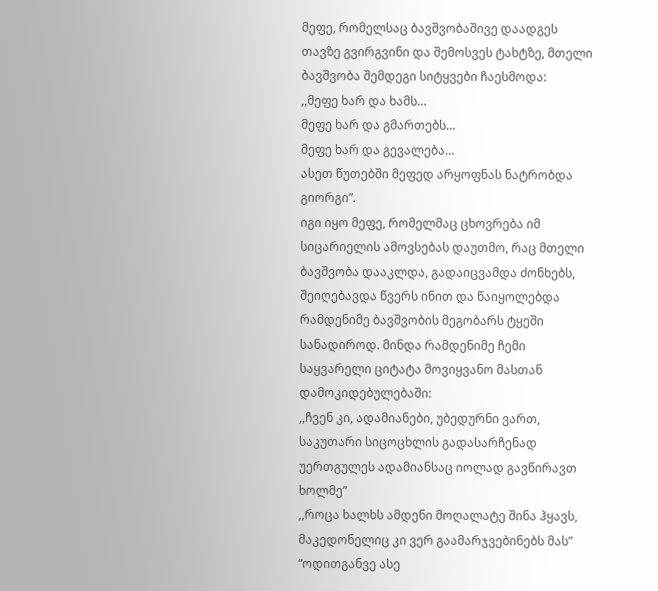მეფე, რომელსაც ბავშვობაშივე დაადგეს თავზე გვირგვინი და შემოსვეს ტახტზე, მთელი ბავშვობა შემდეგი სიტყვები ჩაესმოდა:
,,მეფე ხარ და ხამს…
მეფე ხარ და გმართებს…
მეფე ხარ და გევალება…
ასეთ წუთებში მეფედ არყოფნას ნატრობდა გიორგი”.
იგი იყო მეფე, რომელმაც ცხოვრება იმ სიცარიელის ამოვსებას დაუთმო, რაც მთელი ბავშვობა დააკლდა, გადაიცვამდა ძონხებს, შეიღებავდა წვერს ინით და წაიყოლებდა რამდენიმე ბავშვობის მეგობარს ტყეში სანადიროდ. მინდა რამდენიმე ჩემი საყვარელი ციტატა მოვიყვანო მასთან დამოკიდებულებაში:
,,ჩვენ კი, ადამიანები, უბედურნი ვართ, საკუთარი სიცოცხლის გადასარჩენად უერთგულეს ადამიანსაც იოლად გავწირავთ ხოლმე”
,,როცა ხალხს ამდენი მოღალატე შინა ჰყავს, მაკედონელიც კი ვერ გაამარჯვებინებს მას”
“ოდითგანვე ასე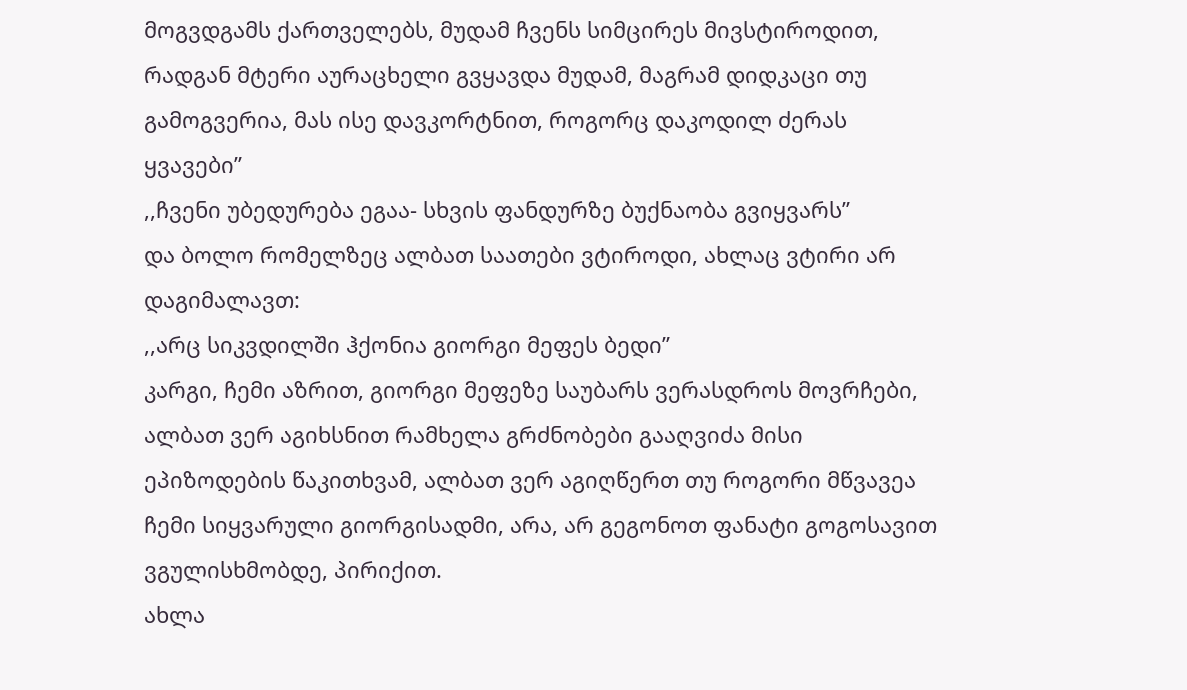მოგვდგამს ქართველებს, მუდამ ჩვენს სიმცირეს მივსტიროდით, რადგან მტერი აურაცხელი გვყავდა მუდამ, მაგრამ დიდკაცი თუ გამოგვერია, მას ისე დავკორტნით, როგორც დაკოდილ ძერას ყვავები”
,,ჩვენი უბედურება ეგაა- სხვის ფანდურზე ბუქნაობა გვიყვარს”
და ბოლო რომელზეც ალბათ საათები ვტიროდი, ახლაც ვტირი არ დაგიმალავთ:
,,არც სიკვდილში ჰქონია გიორგი მეფეს ბედი”
კარგი, ჩემი აზრით, გიორგი მეფეზე საუბარს ვერასდროს მოვრჩები, ალბათ ვერ აგიხსნით რამხელა გრძნობები გააღვიძა მისი ეპიზოდების წაკითხვამ, ალბათ ვერ აგიღწერთ თუ როგორი მწვავეა ჩემი სიყვარული გიორგისადმი, არა, არ გეგონოთ ფანატი გოგოსავით ვგულისხმობდე, პირიქით.
ახლა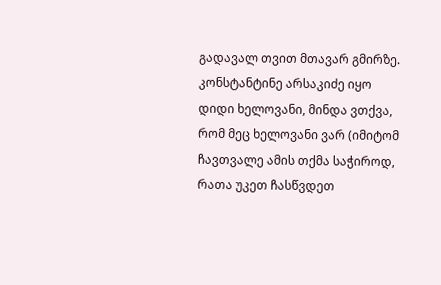გადავალ თვით მთავარ გმირზე. კონსტანტინე არსაკიძე იყო დიდი ხელოვანი, მინდა ვთქვა, რომ მეც ხელოვანი ვარ (იმიტომ ჩავთვალე ამის თქმა საჭიროდ, რათა უკეთ ჩასწვდეთ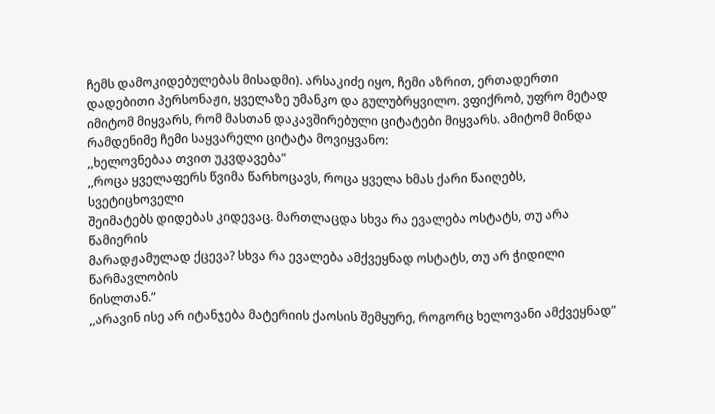ჩემს დამოკიდებულებას მისადმი). არსაკიძე იყო, ჩემი აზრით, ერთადერთი დადებითი პერსონაჟი, ყველაზე უმანკო და გულუბრყვილო. ვფიქრობ, უფრო მეტად იმიტომ მიყვარს, რომ მასთან დაკავშირებული ციტატები მიყვარს. ამიტომ მინდა რამდენიმე ჩემი საყვარელი ციტატა მოვიყვანო:
,,ხელოვნებაა თვით უკვდავება”
,,როცა ყველაფერს წვიმა წარხოცავს, როცა ყველა ხმას ქარი წაიღებს, სვეტიცხოველი
შეიმატებს დიდებას კიდევაც. მართლაცდა სხვა რა ევალება ოსტატს, თუ არა წამიერის
მარადჟამულად ქცევა? სხვა რა ევალება ამქვეყნად ოსტატს, თუ არ ჭიდილი წარმავლობის
ნისლთან.”
,,არავინ ისე არ იტანჯება მატერიის ქაოსის შემყურე, როგორც ხელოვანი ამქვეყნად”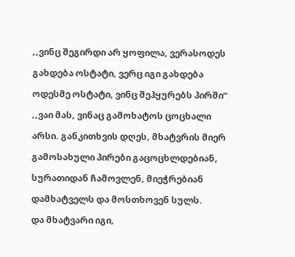,,ვინც შეგირდი არ ყოფილა, ვერასოდეს გახდება ოსტატი, ვერც იგი გახდება ოდესმე ოსტატი, ვინც შეჰყურებს პირში”
,,ვაი მას, ვინაც გამოხატოს ცოცხალი არსი. განკითხვის დღეს, მხატვრის მიერ გამოსახული პირები გაცოცხლდებიან, სურათიდან ჩამოვლენ, მიეჭრებიან დამხატველს და მოსთხოვენ სულს.
და მხატვარი იგი,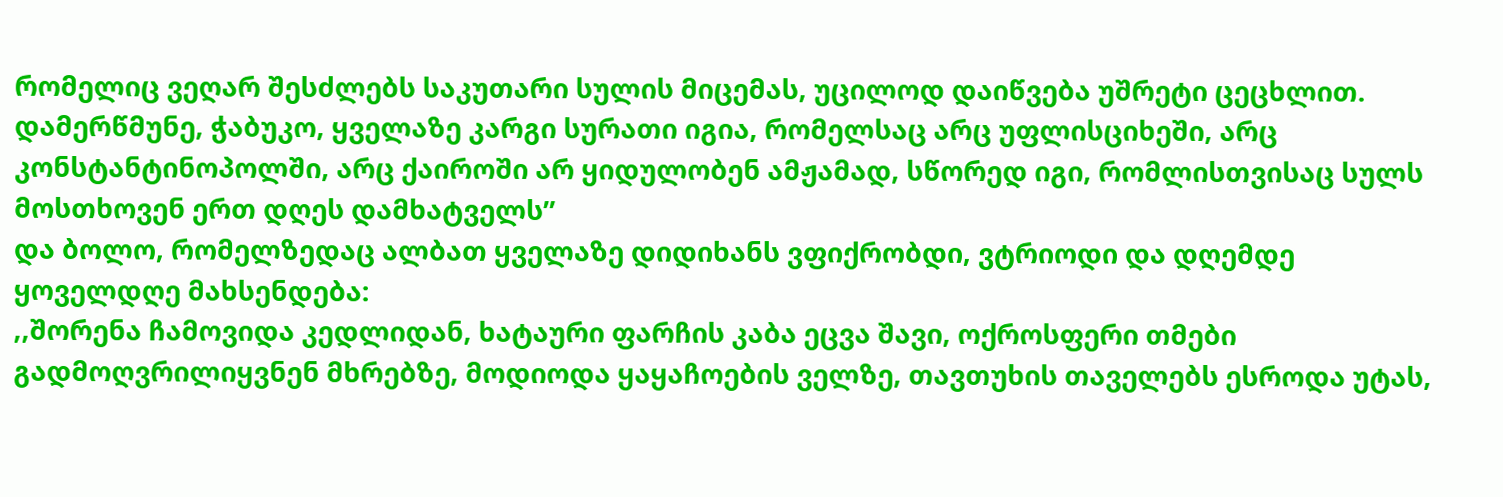რომელიც ვეღარ შესძლებს საკუთარი სულის მიცემას, უცილოდ დაიწვება უშრეტი ცეცხლით.
დამერწმუნე, ჭაბუკო, ყველაზე კარგი სურათი იგია, რომელსაც არც უფლისციხეში, არც კონსტანტინოპოლში, არც ქაიროში არ ყიდულობენ ამჟამად, სწორედ იგი, რომლისთვისაც სულს მოსთხოვენ ერთ დღეს დამხატველს”
და ბოლო, რომელზედაც ალბათ ყველაზე დიდიხანს ვფიქრობდი, ვტრიოდი და დღემდე ყოველდღე მახსენდება:
,,შორენა ჩამოვიდა კედლიდან, ხატაური ფარჩის კაბა ეცვა შავი, ოქროსფერი თმები გადმოღვრილიყვნენ მხრებზე, მოდიოდა ყაყაჩოების ველზე, თავთუხის თაველებს ესროდა უტას,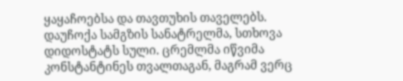ყაყაჩოებსა და თავთუხის თაველებს. დაუჩოქა სამგზის სანატრელმა, სთხოვა დიდოსტატს სული. ცრემლმა იწვიმა კონსტანტინეს თვალთაგან, მაგრამ ვერც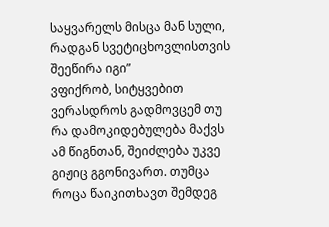საყვარელს მისცა მან სული, რადგან სვეტიცხოვლისთვის შეეწირა იგი”
ვფიქრობ, სიტყვებით ვერასდროს გადმოვცემ თუ რა დამოკიდებულება მაქვს ამ წიგნთან, შეიძლება უკვე გიჟიც გგონივართ. თუმცა როცა წაიკითხავთ შემდეგ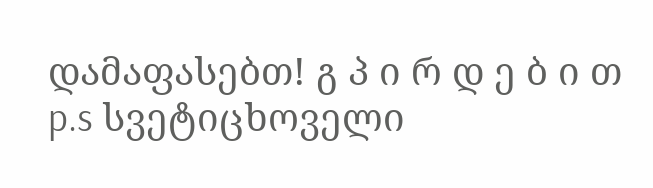დამაფასებთ! გ პ ი რ დ ე ბ ი თ
p.s სვეტიცხოველი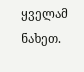ყველამ ნახეთ.